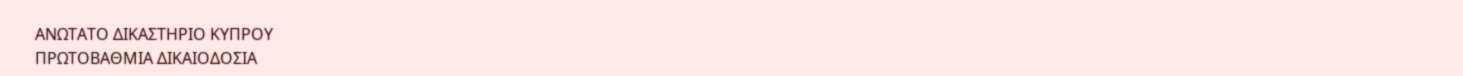ΑΝΩΤΑΤΟ ΔΙΚΑΣΤΗΡΙΟ ΚΥΠΡΟΥ
ΠΡΩΤΟΒΑΘΜΙΑ ΔΙΚΑΙΟΔΟΣΙΑ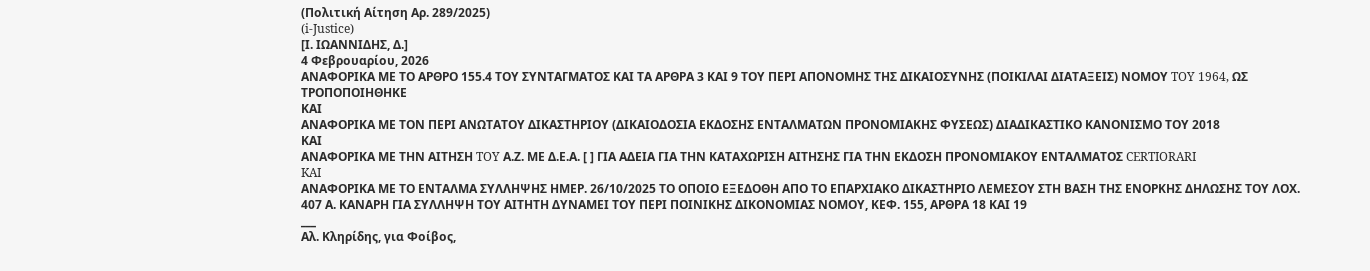(Πολιτική Αίτηση Αρ. 289/2025)
(i-Justice)
[Ι. ΙΩΑΝΝΙΔΗΣ, Δ.]
4 Φεβρουαρίου, 2026
ΑΝΑΦΟΡΙΚΑ ΜΕ ΤΟ ΑΡΘΡΟ 155.4 ΤΟΥ ΣΥΝΤΑΓΜΑΤΟΣ ΚΑΙ ΤΑ ΑΡΘΡΑ 3 ΚΑΙ 9 ΤΟΥ ΠΕΡΙ ΑΠΟΝΟΜΗΣ ΤΗΣ ΔΙΚΑΙΟΣΥΝΗΣ (ΠΟΙΚΙΛΑΙ ΔΙΑΤΑΞΕΙΣ) ΝΟΜΟΥ TOY 1964, ΩΣ ΤΡΟΠΟΠΟΙΗΘΗΚΕ
ΚΑΙ
ΑΝΑΦΟΡΙΚΑ ΜΕ ΤΟΝ ΠΕΡΙ ΑΝΩΤΑΤΟΥ ΔΙΚΑΣΤΗΡΙΟΥ (ΔΙΚΑΙΟΔΟΣΙΑ ΕΚΔΟΣΗΣ ΕΝΤΑΛΜΑΤΩΝ ΠΡΟΝΟΜΙΑΚΗΣ ΦΥΣΕΩΣ) ΔΙΑΔΙΚΑΣΤΙΚΟ ΚΑΝΟΝΙΣΜΟ ΤΟΥ 2018
ΚΑΙ
ΑΝΑΦΟΡΙΚΑ ΜΕ ΤΗΝ ΑΙΤΗΣΗ TOY Α.Ζ. ΜΕ Δ.Ε.Α. [ ] ΓΙΑ ΑΔΕΙΑ ΓΙΑ ΤΗΝ ΚΑΤΑΧΩΡΙΣΗ ΑΙΤΗΣΗΣ ΓΙΑ ΤΗΝ ΕΚΔΟΣΗ ΠΡΟΝΟΜΙΑΚΟΥ ΕΝΤΑΛΜΑΤΟΣ CERTIORARI
KAI
ΑΝΑΦΟΡΙΚΑ ΜΕ ΤΟ ΕΝΤΑΛΜΑ ΣΥΛΛΗΨΗΣ ΗΜΕΡ. 26/10/2025 ΤΟ ΟΠΟΙΟ ΕΞΕΔΟΘΗ ΑΠΟ ΤΟ ΕΠΑΡΧΙΑΚΟ ΔΙΚΑΣΤΗΡΙΟ ΛΕΜΕΣΟΥ ΣΤΗ ΒΑΣΗ ΤΗΣ ΕΝΟΡΚΗΣ ΔΗΛΩΣΗΣ ΤΟΥ ΛΟΧ. 407 Α. ΚΑΝΑΡΗ ΓΙΑ ΣΥΛΛΗΨΗ ΤΟΥ ΑΙΤΗΤΗ ΔΥΝΑΜΕΙ ΤΟΥ ΠΕΡΙ ΠΟΙΝΙΚΗΣ ΔΙΚΟΝΟΜΙΑΣ ΝΟΜΟΥ, ΚΕΦ. 155, ΑΡΘΡΑ 18 ΚΑΙ 19
___
Αλ. Κληρίδης, για Φοίβος,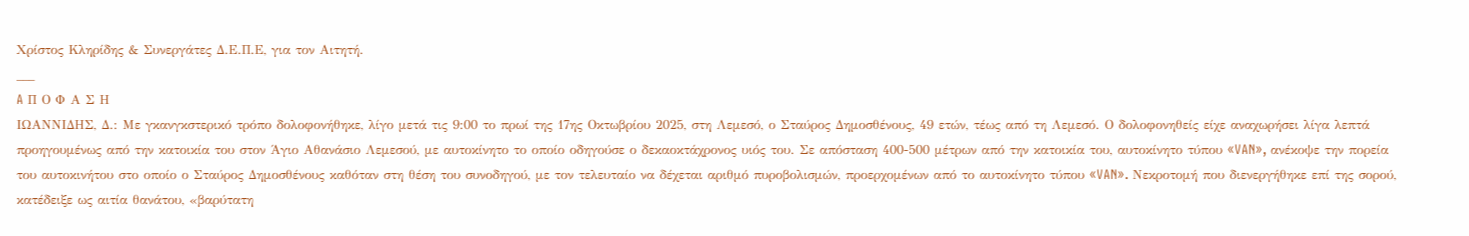Χρίστος Κληρίδης & Συνεργάτες Δ.Ε.Π.Ε, για τον Αιτητή.
___
A Π Ο Φ Α Σ Η
ΙΩΑΝΝΙΔΗΣ, Δ.: Με γκανγκστερικό τρόπο δολοφονήθηκε, λίγο μετά τις 9:00 το πρωί της 17ης Οκτωβρίου 2025, στη Λεμεσό, ο Σταύρος Δημοσθένους, 49 ετών, τέως από τη Λεμεσό. Ο δολοφονηθείς είχε αναχωρήσει λίγα λεπτά προηγουμένως από την κατοικία του στον Άγιο Αθανάσιο Λεμεσού, με αυτοκίνητο το οποίο οδηγούσε ο δεκαοκτάχρονος υιός του. Σε απόσταση 400-500 μέτρων από την κατοικία του, αυτοκίνητο τύπου «VAN», ανέκοψε την πορεία του αυτοκινήτου στο οποίο ο Σταύρος Δημοσθένους καθόταν στη θέση του συνοδηγού, με τον τελευταίο να δέχεται αριθμό πυροβολισμών, προερχομένων από το αυτοκίνητο τύπου «VAN». Νεκροτομή που διενεργήθηκε επί της σορού, κατέδειξε ως αιτία θανάτου, «βαρύτατη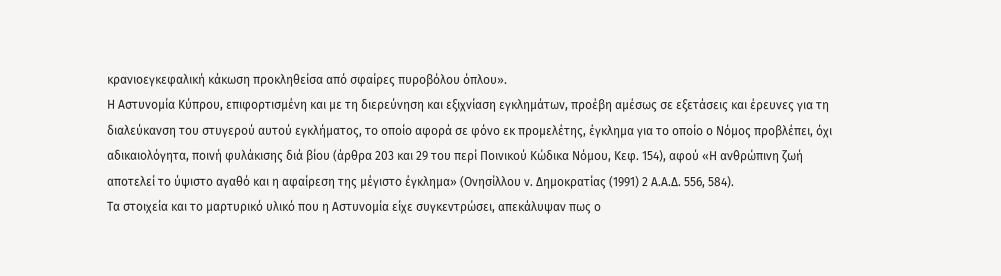κρανιοεγκεφαλική κάκωση προκληθείσα από σφαίρες πυροβόλου όπλου».
Η Αστυνομία Κύπρου, επιφορτισμένη και με τη διερεύνηση και εξιχνίαση εγκλημάτων, προέβη αμέσως σε εξετάσεις και έρευνες για τη διαλεύκανση του στυγερού αυτού εγκλήματος, το οποίο αφορά σε φόνο εκ προμελέτης, έγκλημα για το οποίο ο Νόμος προβλέπει, όχι αδικαιολόγητα, ποινή φυλάκισης διά βίου (άρθρα 203 και 29 του περί Ποινικού Κώδικα Νόμου, Κεφ. 154), αφού «Η ανθρώπινη ζωή αποτελεί το ύψιστο αγαθό και η αφαίρεση της μέγιστο έγκλημα» (Ονησίλλου ν. Δημοκρατίας (1991) 2 Α.Α.Δ. 556, 584).
Τα στοιχεία και το μαρτυρικό υλικό που η Αστυνομία είχε συγκεντρώσει, απεκάλυψαν πως ο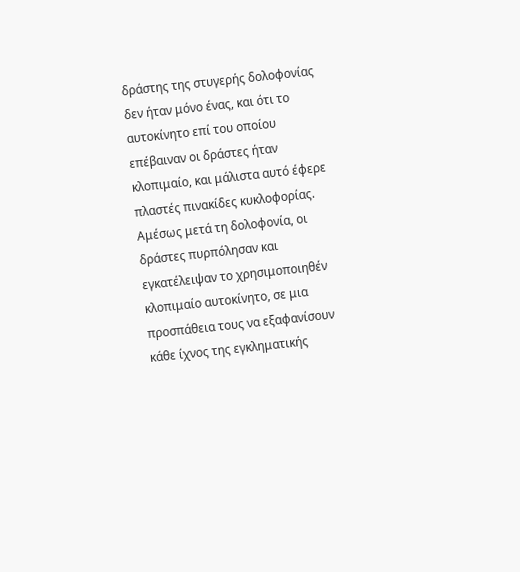δράστης της στυγερής δολοφονίας δεν ήταν μόνο ένας, και ότι το αυτοκίνητο επί του οποίου επέβαιναν οι δράστες ήταν κλοπιμαίο, και μάλιστα αυτό έφερε πλαστές πινακίδες κυκλοφορίας. Αμέσως μετά τη δολοφονία, οι δράστες πυρπόλησαν και εγκατέλειψαν το χρησιμοποιηθέν κλοπιμαίο αυτοκίνητο, σε μια προσπάθεια τους να εξαφανίσουν κάθε ίχνος της εγκληματικής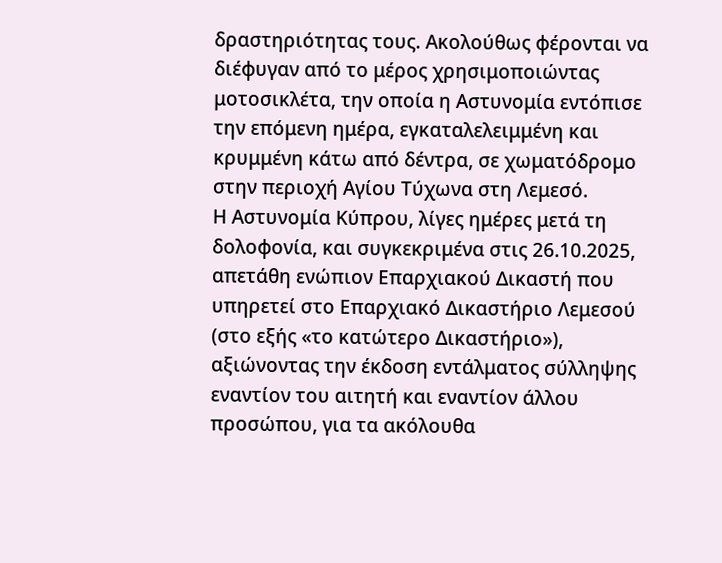δραστηριότητας τους. Ακολούθως φέρονται να διέφυγαν από το μέρος χρησιμοποιώντας μοτοσικλέτα, την οποία η Αστυνομία εντόπισε την επόμενη ημέρα, εγκαταλελειμμένη και κρυμμένη κάτω από δέντρα, σε χωματόδρομο στην περιοχή Αγίου Τύχωνα στη Λεμεσό.
Η Αστυνομία Κύπρου, λίγες ημέρες μετά τη δολοφονία, και συγκεκριμένα στις 26.10.2025, απετάθη ενώπιον Επαρχιακού Δικαστή που υπηρετεί στο Επαρχιακό Δικαστήριο Λεμεσού (στο εξής «το κατώτερο Δικαστήριο»), αξιώνοντας την έκδοση εντάλματος σύλληψης εναντίον του αιτητή και εναντίον άλλου προσώπου, για τα ακόλουθα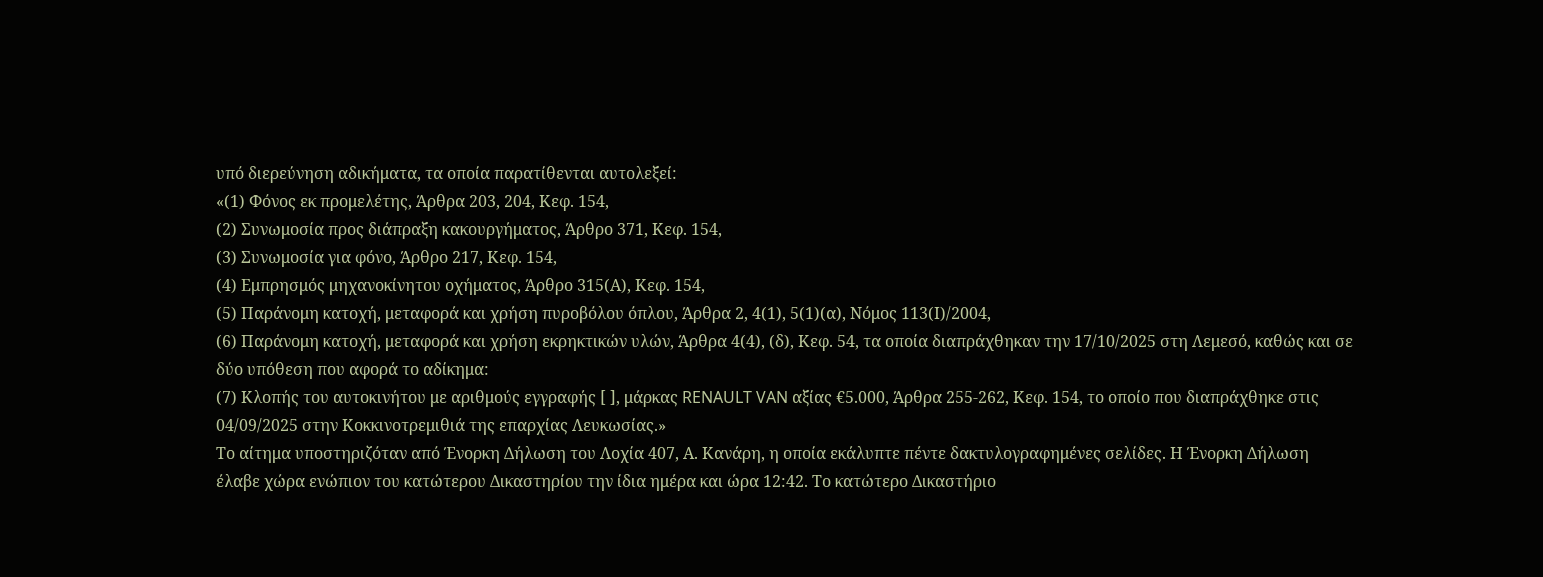υπό διερεύνηση αδικήματα, τα οποία παρατίθενται αυτολεξεί:
«(1) Φόνος εκ προμελέτης, Άρθρα 203, 204, Κεφ. 154,
(2) Συνωμοσία προς διάπραξη κακουργήματος, Άρθρο 371, Κεφ. 154,
(3) Συνωμοσία για φόνο, Άρθρο 217, Κεφ. 154,
(4) Εμπρησμός μηχανοκίνητου οχήματος, Άρθρο 315(Α), Κεφ. 154,
(5) Παράνομη κατοχή, μεταφορά και χρήση πυροβόλου όπλου, Άρθρα 2, 4(1), 5(1)(α), Νόμος 113(Ι)/2004,
(6) Παράνομη κατοχή, μεταφορά και χρήση εκρηκτικών υλών, Άρθρα 4(4), (δ), Κεφ. 54, τα οποία διαπράχθηκαν την 17/10/2025 στη Λεμεσό, καθώς και σε δύο υπόθεση που αφορά το αδίκημα:
(7) Κλοπής του αυτοκινήτου με αριθμούς εγγραφής [ ], μάρκας RENAULT VAN αξίας €5.000, Άρθρα 255-262, Κεφ. 154, το οποίο που διαπράχθηκε στις 04/09/2025 στην Κοκκινοτρεμιθιά της επαρχίας Λευκωσίας.»
Το αίτημα υποστηριζόταν από Ένορκη Δήλωση του Λοχία 407, Α. Κανάρη, η οποία εκάλυπτε πέντε δακτυλογραφημένες σελίδες. Η Ένορκη Δήλωση έλαβε χώρα ενώπιον του κατώτερου Δικαστηρίου την ίδια ημέρα και ώρα 12:42. Το κατώτερο Δικαστήριο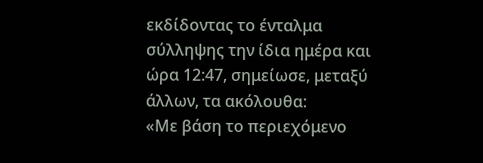εκδίδοντας το ένταλμα σύλληψης την ίδια ημέρα και ώρα 12:47, σημείωσε, μεταξύ άλλων, τα ακόλουθα:
«Με βάση το περιεχόμενο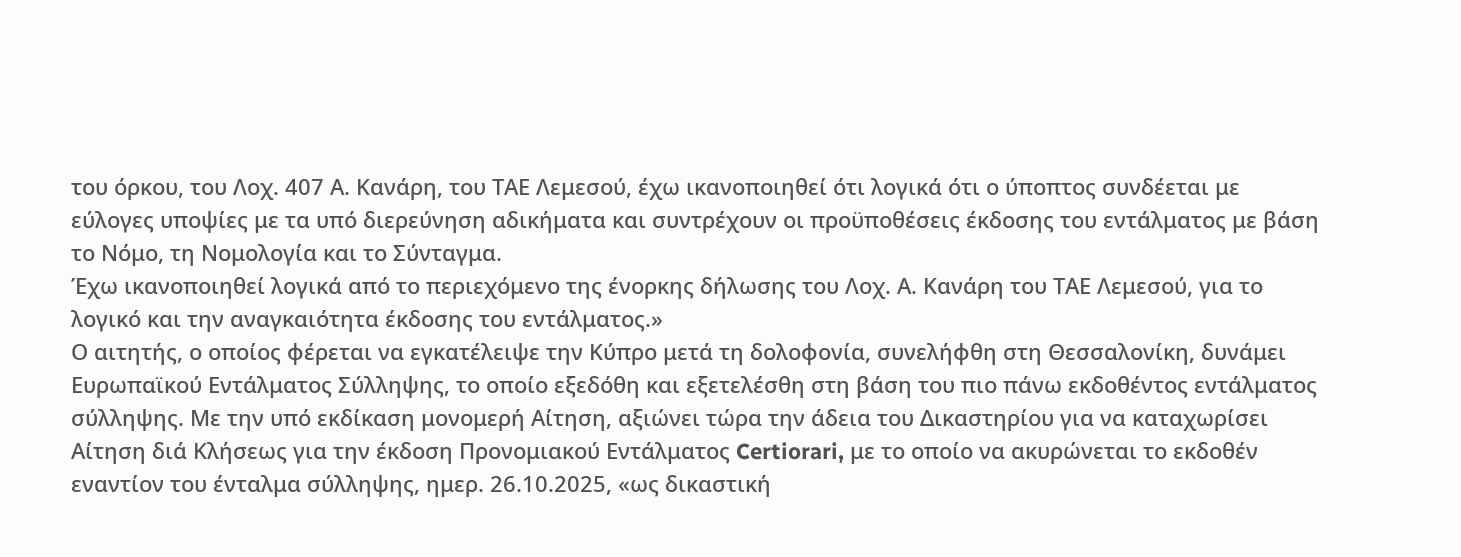του όρκου, του Λοχ. 407 Α. Κανάρη, του ΤΑΕ Λεμεσού, έχω ικανοποιηθεί ότι λογικά ότι ο ύποπτος συνδέεται με εύλογες υποψίες με τα υπό διερεύνηση αδικήματα και συντρέχουν οι προϋποθέσεις έκδοσης του εντάλματος με βάση το Νόμο, τη Νομολογία και το Σύνταγμα.
Έχω ικανοποιηθεί λογικά από το περιεχόμενο της ένορκης δήλωσης του Λοχ. Α. Κανάρη του ΤΑΕ Λεμεσού, για το λογικό και την αναγκαιότητα έκδοσης του εντάλματος.»
Ο αιτητής, ο οποίος φέρεται να εγκατέλειψε την Κύπρο μετά τη δολοφονία, συνελήφθη στη Θεσσαλονίκη, δυνάμει Ευρωπαϊκού Εντάλματος Σύλληψης, το οποίο εξεδόθη και εξετελέσθη στη βάση του πιο πάνω εκδοθέντος εντάλματος σύλληψης. Με την υπό εκδίκαση μονομερή Αίτηση, αξιώνει τώρα την άδεια του Δικαστηρίου για να καταχωρίσει Αίτηση διά Κλήσεως για την έκδοση Προνομιακού Εντάλματος Certiorari, με το οποίο να ακυρώνεται το εκδοθέν εναντίον του ένταλμα σύλληψης, ημερ. 26.10.2025, «ως δικαστική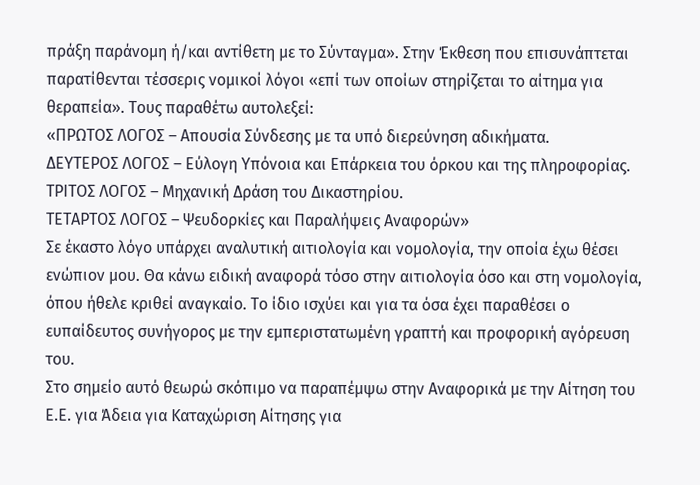πράξη παράνομη ή/και αντίθετη με το Σύνταγμα». Στην Έκθεση που επισυνάπτεται παρατίθενται τέσσερις νομικοί λόγοι «επί των οποίων στηρίζεται το αίτημα για θεραπεία». Τους παραθέτω αυτολεξεί:
«ΠΡΩΤΟΣ ΛΟΓΟΣ – Απουσία Σύνδεσης με τα υπό διερεύνηση αδικήματα.
ΔΕΥΤΕΡΟΣ ΛΟΓΟΣ – Εύλογη Υπόνοια και Επάρκεια του όρκου και της πληροφορίας.
ΤΡΙΤΟΣ ΛΟΓΟΣ – Μηχανική Δράση του Δικαστηρίου.
ΤΕΤΑΡΤΟΣ ΛΟΓΟΣ – Ψευδορκίες και Παραλήψεις Αναφορών»
Σε έκαστο λόγο υπάρχει αναλυτική αιτιολογία και νομολογία, την οποία έχω θέσει ενώπιον μου. Θα κάνω ειδική αναφορά τόσο στην αιτιολογία όσο και στη νομολογία, όπου ήθελε κριθεί αναγκαίο. Το ίδιο ισχύει και για τα όσα έχει παραθέσει ο ευπαίδευτος συνήγορος με την εμπεριστατωμένη γραπτή και προφορική αγόρευση του.
Στο σημείο αυτό θεωρώ σκόπιμο να παραπέμψω στην Αναφορικά με την Αίτηση του Ε.Ε. για Άδεια για Καταχώριση Αίτησης για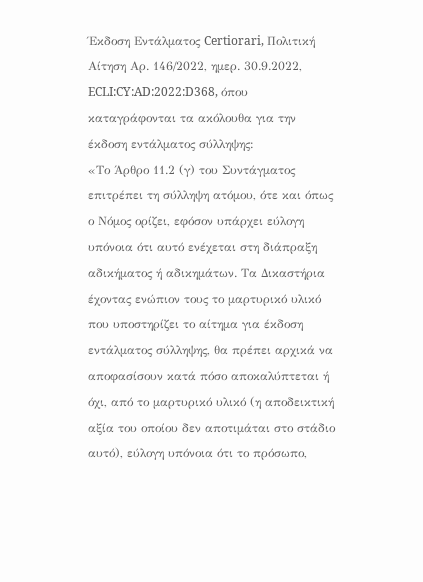Έκδοση Εντάλματος Certiorari, Πολιτική Αίτηση Αρ. 146/2022, ημερ. 30.9.2022, ECLI:CY:AD:2022:D368, όπου καταγράφονται τα ακόλουθα για την έκδοση εντάλματος σύλληψης:
«Το Άρθρο 11.2 (γ) του Συντάγματος επιτρέπει τη σύλληψη ατόμου, ότε και όπως ο Νόμος ορίζει, εφόσον υπάρχει εύλογη υπόνοια ότι αυτό ενέχεται στη διάπραξη αδικήματος ή αδικημάτων. Τα Δικαστήρια έχοντας ενώπιον τους το μαρτυρικό υλικό που υποστηρίζει το αίτημα για έκδοση εντάλματος σύλληψης, θα πρέπει αρχικά να αποφασίσουν κατά πόσο αποκαλύπτεται ή όχι, από το μαρτυρικό υλικό (η αποδεικτική αξία του οποίου δεν αποτιμάται στο στάδιο αυτό), εύλογη υπόνοια ότι το πρόσωπο,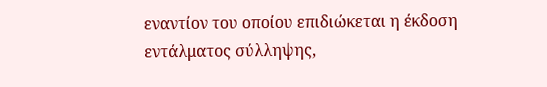εναντίον του οποίου επιδιώκεται η έκδοση εντάλματος σύλληψης,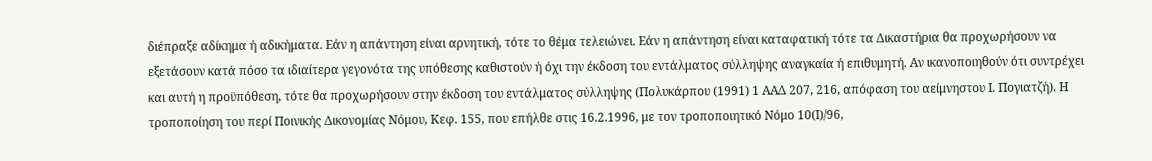διέπραξε αδίκημα ή αδικήματα. Εάν η απάντηση είναι αρνητική, τότε το θέμα τελειώνει. Εάν η απάντηση είναι καταφατική τότε τα Δικαστήρια θα προχωρήσουν να εξετάσουν κατά πόσο τα ιδιαίτερα γεγονότα της υπόθεσης καθιστούν ή όχι την έκδοση του εντάλματος σύλληψης αναγκαία ή επιθυμητή. Αν ικανοποιηθούν ότι συντρέχει και αυτή η προϋπόθεση, τότε θα προχωρήσουν στην έκδοση του εντάλματος σύλληψης (Πολυκάρπου (1991) 1 ΑΑΔ 207, 216, απόφαση του αείμνηστου Ι. Πογιατζή). Η τροποποίηση του περί Ποινικής Δικονομίας Νόμου, Κεφ. 155, που επήλθε στις 16.2.1996, με τον τροποποιητικό Νόμο 10(Ι)/96,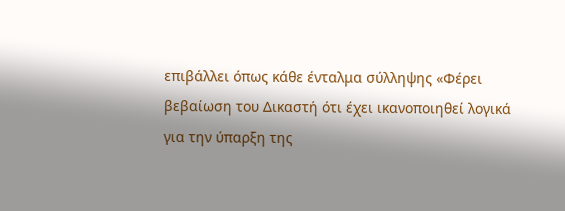επιβάλλει όπως κάθε ένταλμα σύλληψης «Φέρει βεβαίωση του Δικαστή ότι έχει ικανοποιηθεί λογικά για την ύπαρξη της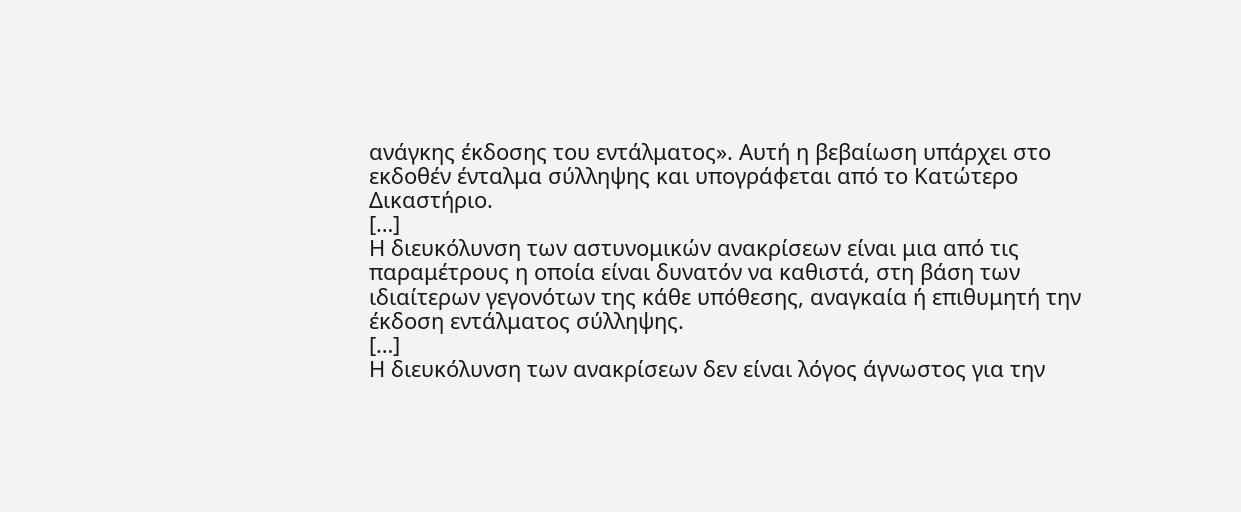ανάγκης έκδοσης του εντάλματος». Αυτή η βεβαίωση υπάρχει στο εκδοθέν ένταλμα σύλληψης και υπογράφεται από το Κατώτερο Δικαστήριο.
[…]
Η διευκόλυνση των αστυνομικών ανακρίσεων είναι μια από τις παραμέτρους η οποία είναι δυνατόν να καθιστά, στη βάση των ιδιαίτερων γεγονότων της κάθε υπόθεσης, αναγκαία ή επιθυμητή την έκδοση εντάλματος σύλληψης.
[…]
Η διευκόλυνση των ανακρίσεων δεν είναι λόγος άγνωστος για την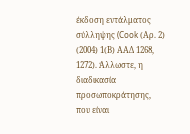έκδοση εντάλματος σύλληψης (Cook (Αρ. 2) (2004) 1(Β) ΑΑΔ 1268, 1272). Άλλωστε, η διαδικασία προσωποκράτησης, που είναι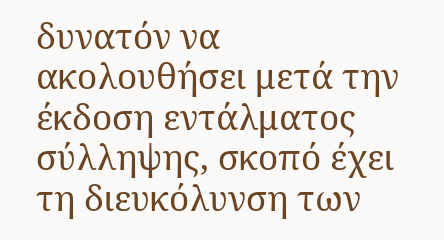δυνατόν να ακολουθήσει μετά την έκδοση εντάλματος σύλληψης, σκοπό έχει τη διευκόλυνση των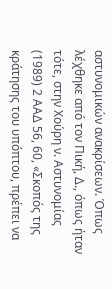αστυνομικών ανακρίσεων. Όπως λέχθηκε από τον Πική, Δ., όπως ήταν τότε, στην Χούρη ν. Αστυνομίας (1989) 2 ΑΑΔ 56, 60, «Σκοπός της κράτησης του υπόπτου, πρέπει να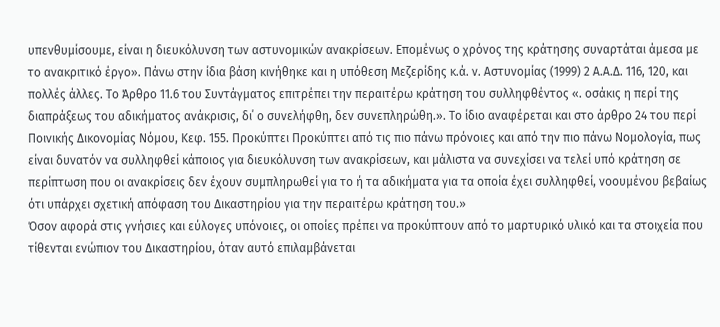υπενθυμίσουμε, είναι η διευκόλυνση των αστυνομικών ανακρίσεων. Επομένως ο χρόνος της κράτησης συναρτάται άμεσα με το ανακριτικό έργο». Πάνω στην ίδια βάση κινήθηκε και η υπόθεση Μεζερίδης κ.ά. ν. Αστυνομίας (1999) 2 Α.Α.Δ. 116, 120, και πολλές άλλες. Το Άρθρο 11.6 του Συντάγματος επιτρέπει την περαιτέρω κράτηση του συλληφθέντος «. οσάκις η περί της διαπράξεως του αδικήματος ανάκρισις, δι΄ ο συνελήφθη, δεν συνεπληρώθη.». Το ίδιο αναφέρεται και στο άρθρο 24 του περί Ποινικής Δικονομίας Νόμου, Κεφ. 155. Προκύπτει Προκύπτει από τις πιο πάνω πρόνοιες και από την πιο πάνω Νομολογία, πως είναι δυνατόν να συλληφθεί κάποιος για διευκόλυνση των ανακρίσεων, και μάλιστα να συνεχίσει να τελεί υπό κράτηση σε περίπτωση που οι ανακρίσεις δεν έχουν συμπληρωθεί για το ή τα αδικήματα για τα οποία έχει συλληφθεί, νοουμένου βεβαίως ότι υπάρχει σχετική απόφαση του Δικαστηρίου για την περαιτέρω κράτηση του.»
Όσον αφορά στις γνήσιες και εύλογες υπόνοιες, οι οποίες πρέπει να προκύπτουν από το μαρτυρικό υλικό και τα στοιχεία που τίθενται ενώπιον του Δικαστηρίου, όταν αυτό επιλαμβάνεται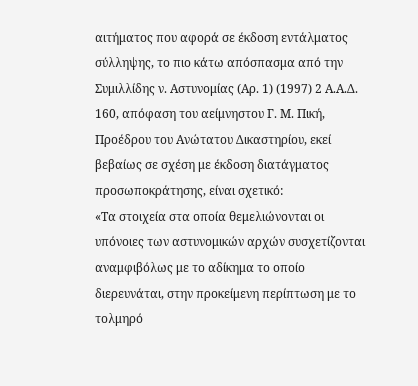αιτήματος που αφορά σε έκδοση εντάλματος σύλληψης, το πιο κάτω απόσπασμα από την Συμιλλίδης ν. Αστυνομίας (Αρ. 1) (1997) 2 Α.Α.Δ. 160, απόφαση του αείμνηστου Γ. Μ. Πική, Προέδρου του Ανώτατου Δικαστηρίου, εκεί βεβαίως σε σχέση με έκδοση διατάγματος προσωποκράτησης, είναι σχετικό:
«Τα στοιχεία στα οποία θεμελιώνονται οι υπόνοιες των αστυνομικών αρχών συσχετίζονται αναμφιβόλως με το αδίκημα το οποίο διερευνάται, στην προκείμενη περίπτωση με το τολμηρό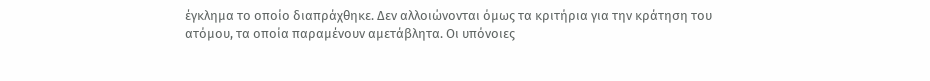έγκλημα το οποίο διαπράχθηκε. Δεν αλλοιώνονται όμως τα κριτήρια για την κράτηση του ατόμου, τα οποία παραμένουν αμετάβλητα. Οι υπόνοιες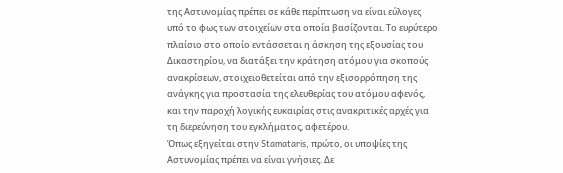της Αστυνομίας πρέπει σε κάθε περίπτωση να είναι εύλογες υπό το φως των στοιχείων στα οποία βασίζονται. Το ευρύτερο πλαίσιο στο οποίο εντάσσεται η άσκηση της εξουσίας του Δικαστηρίου, να διατάξει την κράτηση ατόμου για σκοπούς ανακρίσεων, στοιχειοθετείται από την εξισορρόπηση της ανάγκης για προστασία της ελευθερίας του ατόμου αφενός, και την παροχή λογικής ευκαιρίας στις ανακριτικές αρχές για τη διερεύνηση του εγκλήματος, αφετέρου.
Όπως εξηγείται στην Stamataris, πρώτο, οι υποψίες της Αστυνομίας πρέπει να είναι γνήσιες. Δε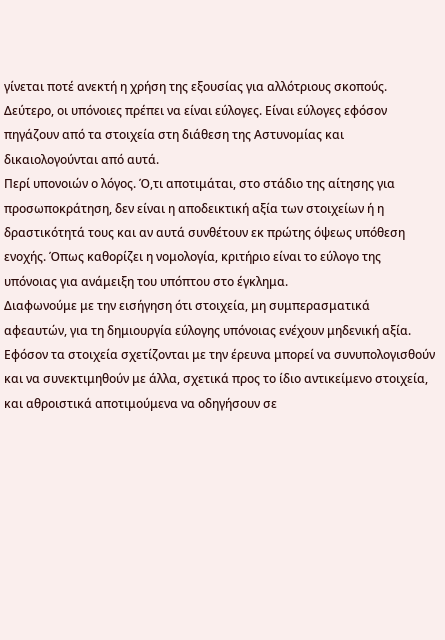γίνεται ποτέ ανεκτή η χρήση της εξουσίας για αλλότριους σκοπούς. Δεύτερο, οι υπόνοιες πρέπει να είναι εύλογες. Είναι εύλογες εφόσον πηγάζουν από τα στοιχεία στη διάθεση της Αστυνομίας και δικαιολογούνται από αυτά.
Περί υπονοιών ο λόγος. Ό,τι αποτιμάται, στο στάδιο της αίτησης για προσωποκράτηση, δεν είναι η αποδεικτική αξία των στοιχείων ή η δραστικότητά τους και αν αυτά συνθέτουν εκ πρώτης όψεως υπόθεση ενοχής. Όπως καθορίζει η νομολογία, κριτήριο είναι το εύλογο της υπόνοιας για ανάμειξη του υπόπτου στο έγκλημα.
Διαφωνούμε με την εισήγηση ότι στοιχεία, μη συμπερασματικά αφεαυτών, για τη δημιουργία εύλογης υπόνοιας ενέχουν μηδενική αξία. Εφόσον τα στοιχεία σχετίζονται με την έρευνα μπορεί να συνυπολογισθούν και να συνεκτιμηθούν με άλλα, σχετικά προς το ίδιο αντικείμενο στοιχεία, και αθροιστικά αποτιμούμενα να οδηγήσουν σε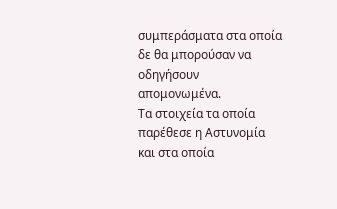συμπεράσματα στα οποία δε θα μπορούσαν να οδηγήσουν απομονωμένα.
Τα στοιχεία τα οποία παρέθεσε η Αστυνομία και στα οποία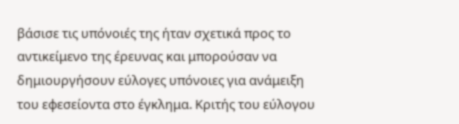βάσισε τις υπόνοιές της ήταν σχετικά προς το αντικείμενο της έρευνας και μπορούσαν να δημιουργήσουν εύλογες υπόνοιες για ανάμειξη του εφεσείοντα στο έγκλημα. Κριτής του εύλογου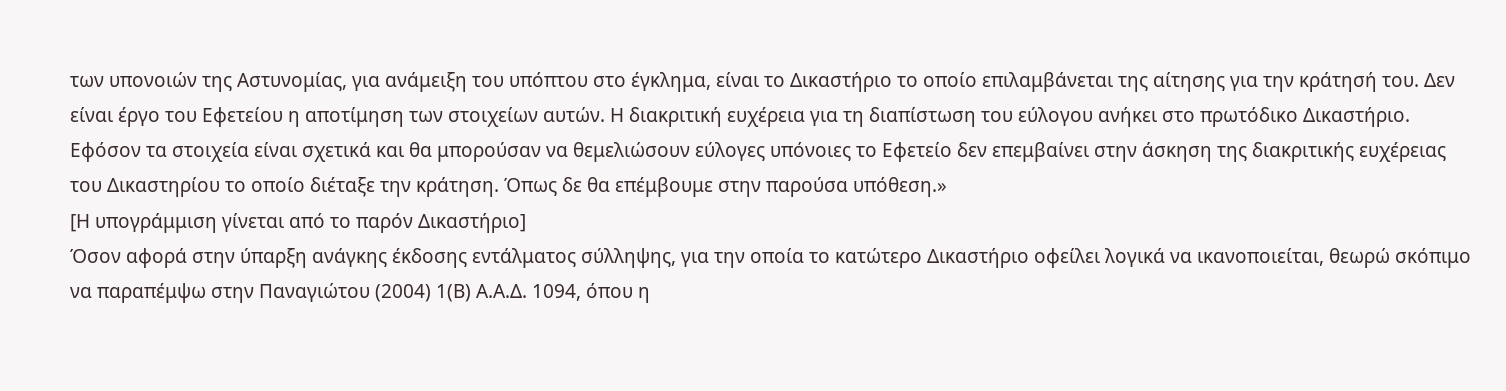των υπονοιών της Αστυνομίας, για ανάμειξη του υπόπτου στο έγκλημα, είναι το Δικαστήριο το οποίο επιλαμβάνεται της αίτησης για την κράτησή του. Δεν είναι έργο του Εφετείου η αποτίμηση των στοιχείων αυτών. Η διακριτική ευχέρεια για τη διαπίστωση του εύλογου ανήκει στο πρωτόδικο Δικαστήριο. Εφόσον τα στοιχεία είναι σχετικά και θα μπορούσαν να θεμελιώσουν εύλογες υπόνοιες το Εφετείο δεν επεμβαίνει στην άσκηση της διακριτικής ευχέρειας του Δικαστηρίου το οποίο διέταξε την κράτηση. Όπως δε θα επέμβουμε στην παρούσα υπόθεση.»
[Η υπογράμμιση γίνεται από το παρόν Δικαστήριο]
Όσον αφορά στην ύπαρξη ανάγκης έκδοσης εντάλματος σύλληψης, για την οποία το κατώτερο Δικαστήριο οφείλει λογικά να ικανοποιείται, θεωρώ σκόπιμο να παραπέμψω στην Παναγιώτου (2004) 1(Β) Α.Α.Δ. 1094, όπου η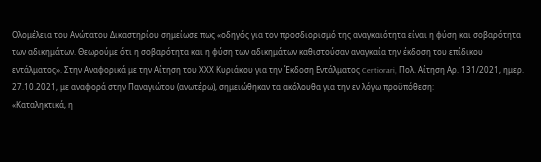Ολομέλεια του Ανώτατου Δικαστηρίου σημείωσε πως «οδηγός για τον προσδιορισμό της αναγκαιότητα είναι η φύση και σοβαρότητα των αδικημάτων. Θεωρούμε ότι η σοβαρότητα και η φύση των αδικημάτων καθιστούσαν αναγκαία την έκδοση του επίδικου εντάλματος». Στην Αναφορικά με την Αίτηση του ΧΧΧ Κυριάκου για την Έκδοση Εντάλματος Certiorari, Πολ. Αίτηση Αρ. 131/2021, ημερ. 27.10.2021, με αναφορά στην Παναγιώτου (ανωτέρω), σημειώθηκαν τα ακόλουθα για την εν λόγω προϋπόθεση:
«Καταληκτικά, η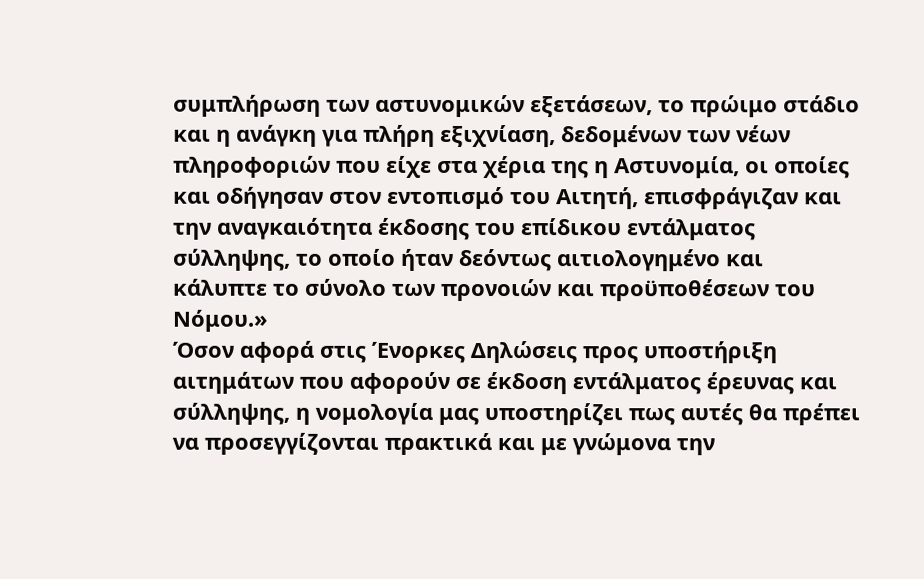συμπλήρωση των αστυνομικών εξετάσεων, το πρώιμο στάδιο και η ανάγκη για πλήρη εξιχνίαση, δεδομένων των νέων πληροφοριών που είχε στα χέρια της η Αστυνομία, οι οποίες και οδήγησαν στον εντοπισμό του Αιτητή, επισφράγιζαν και την αναγκαιότητα έκδοσης του επίδικου εντάλματος σύλληψης, το οποίο ήταν δεόντως αιτιολογημένο και κάλυπτε το σύνολο των προνοιών και προϋποθέσεων του Νόμου.»
Όσον αφορά στις Ένορκες Δηλώσεις προς υποστήριξη αιτημάτων που αφορούν σε έκδοση εντάλματος έρευνας και σύλληψης, η νομολογία μας υποστηρίζει πως αυτές θα πρέπει να προσεγγίζονται πρακτικά και με γνώμονα την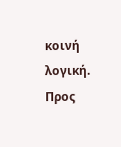κοινή λογική. Προς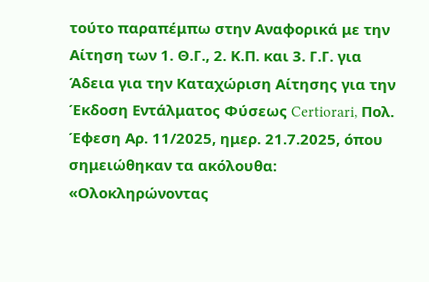τούτο παραπέμπω στην Αναφορικά με την Αίτηση των 1. Θ.Γ., 2. Κ.Π. και 3. Γ.Γ. για Άδεια για την Καταχώριση Αίτησης για την Έκδοση Εντάλματος Φύσεως Certiorari, Πολ. Έφεση Αρ. 11/2025, ημερ. 21.7.2025, όπου σημειώθηκαν τα ακόλουθα:
«Ολοκληρώνοντας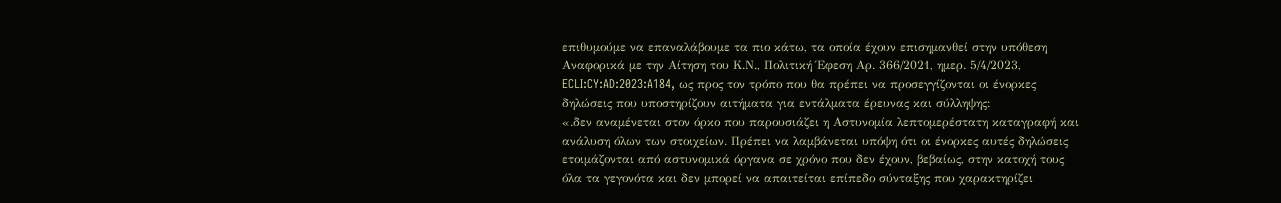επιθυμούμε να επαναλάβουμε τα πιο κάτω, τα οποία έχουν επισημανθεί στην υπόθεση Αναφορικά με την Αίτηση του Κ.Ν., Πολιτική Έφεση Αρ. 366/2021, ημερ. 5/4/2023, ECLI:CY:AD:2023:A184, ως προς τον τρόπο που θα πρέπει να προσεγγίζονται οι ένορκες δηλώσεις που υποστηρίζουν αιτήματα για εντάλματα έρευνας και σύλληψης:
«.δεν αναμένεται στον όρκο που παρουσιάζει η Αστυνομία λεπτομερέστατη καταγραφή και ανάλυση όλων των στοιχείων. Πρέπει να λαμβάνεται υπόψη ότι οι ένορκες αυτές δηλώσεις ετοιμάζονται από αστυνομικά όργανα σε χρόνο που δεν έχουν, βεβαίως, στην κατοχή τους όλα τα γεγονότα και δεν μπορεί να απαιτείται επίπεδο σύνταξης που χαρακτηρίζει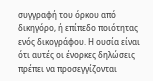συγγραφή του όρκου από δικηγόρο, ή επίπεδο ποιότητας ενός δικογράφου. Η ουσία είναι ότι αυτές οι ένορκες δηλώσεις πρέπει να προσεγγίζονται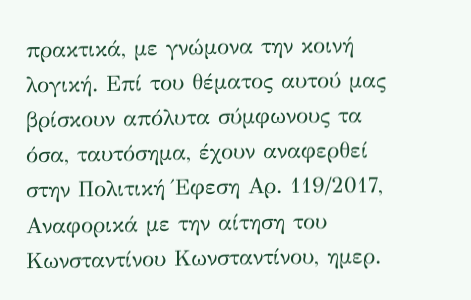πρακτικά, με γνώμονα την κοινή λογική. Επί του θέματος αυτού μας βρίσκουν απόλυτα σύμφωνους τα όσα, ταυτόσημα, έχουν αναφερθεί στην Πολιτική Έφεση Αρ. 119/2017, Αναφορικά με την αίτηση του Κωνσταντίνου Κωνσταντίνου, ημερ.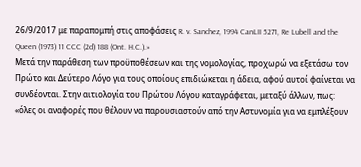26/9/2017 με παραπομπή στις αποφάσεις R. v. Sanchez, 1994 CanLII 5271, Re Lubell and the Queen (1973) 11 CCC (2d) 188 (Ont. H.C.).»
Μετά την παράθεση των προϋποθέσεων και της νομολογίας, προχωρώ να εξετάσω τον Πρώτο και Δεύτερο Λόγο για τους οποίους επιδιώκεται η άδεια, αφού αυτοί φαίνεται να συνδέονται. Στην αιτιολογία του Πρώτου Λόγου καταγράφεται, μεταξύ άλλων, πως:
«όλες οι αναφορές που θέλουν να παρουσιαστούν από την Αστυνομία για να εμπλέξουν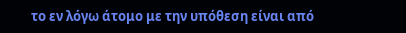το εν λόγω άτομο με την υπόθεση είναι από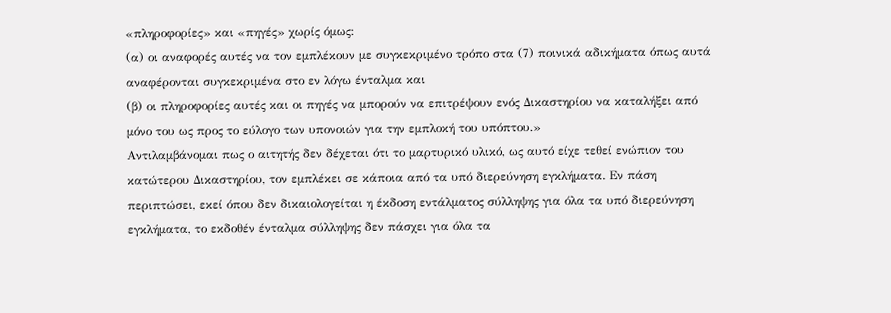«πληροφορίες» και «πηγές» χωρίς όμως:
(α) οι αναφορές αυτές να τον εμπλέκουν με συγκεκριμένο τρόπο στα (7) ποινικά αδικήματα όπως αυτά αναφέρονται συγκεκριμένα στο εν λόγω ένταλμα και
(β) οι πληροφορίες αυτές και οι πηγές να μπορούν να επιτρέψουν ενός Δικαστηρίου να καταλήξει από μόνο του ως προς το εύλογο των υπονοιών για την εμπλοκή του υπόπτου.»
Αντιλαμβάνομαι πως ο αιτητής δεν δέχεται ότι το μαρτυρικό υλικό, ως αυτό είχε τεθεί ενώπιον του κατώτερου Δικαστηρίου, τον εμπλέκει σε κάποια από τα υπό διερεύνηση εγκλήματα. Εν πάση περιπτώσει, εκεί όπου δεν δικαιολογείται η έκδοση εντάλματος σύλληψης για όλα τα υπό διερεύνηση εγκλήματα, το εκδοθέν ένταλμα σύλληψης δεν πάσχει για όλα τα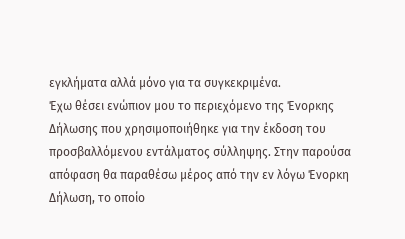εγκλήματα αλλά μόνο για τα συγκεκριμένα.
Έχω θέσει ενώπιον μου το περιεχόμενο της Ένορκης Δήλωσης που χρησιμοποιήθηκε για την έκδοση του προσβαλλόμενου εντάλματος σύλληψης. Στην παρούσα απόφαση θα παραθέσω μέρος από την εν λόγω Ένορκη Δήλωση, το οποίο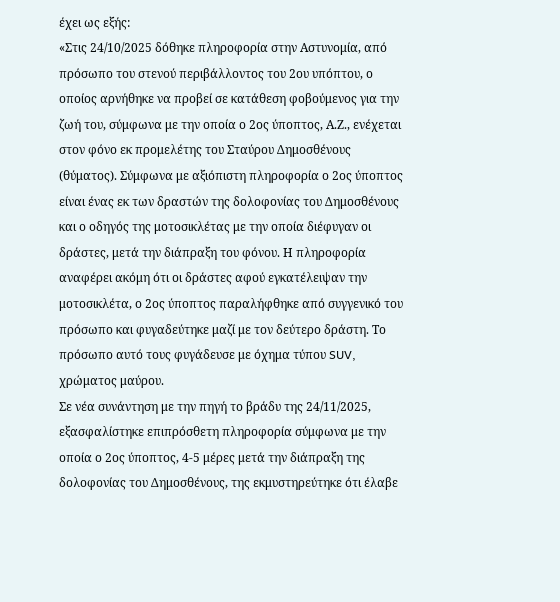έχει ως εξής:
«Στις 24/10/2025 δόθηκε πληροφορία στην Αστυνομία, από πρόσωπο του στενού περιβάλλοντος του 2ου υπόπτου, ο οποίος αρνήθηκε να προβεί σε κατάθεση φοβούμενος για την ζωή του, σύμφωνα με την οποία ο 2ος ύποπτος, Α.Ζ., ενέχεται στον φόνο εκ προμελέτης του Σταύρου Δημοσθένους (θύματος). Σύμφωνα με αξιόπιστη πληροφορία ο 2ος ύποπτος είναι ένας εκ των δραστών της δολοφονίας του Δημοσθένους και ο οδηγός της μοτοσικλέτας με την οποία διέφυγαν οι δράστες, μετά την διάπραξη του φόνου. Η πληροφορία αναφέρει ακόμη ότι οι δράστες αφού εγκατέλειψαν την μοτοσικλέτα, ο 2ος ύποπτος παραλήφθηκε από συγγενικό του πρόσωπο και φυγαδεύτηκε μαζί με τον δεύτερο δράστη. Το πρόσωπο αυτό τους φυγάδευσε με όχημα τύπου SUV, χρώματος μαύρου.
Σε νέα συνάντηση με την πηγή το βράδυ της 24/11/2025, εξασφαλίστηκε επιπρόσθετη πληροφορία σύμφωνα με την οποία ο 2ος ύποπτος, 4-5 μέρες μετά την διάπραξη της δολοφονίας του Δημοσθένους, της εκμυστηρεύτηκε ότι έλαβε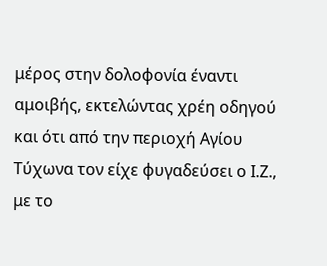μέρος στην δολοφονία έναντι αμοιβής, εκτελώντας χρέη οδηγού και ότι από την περιοχή Αγίου Τύχωνα τον είχε φυγαδεύσει ο Ι.Ζ., με το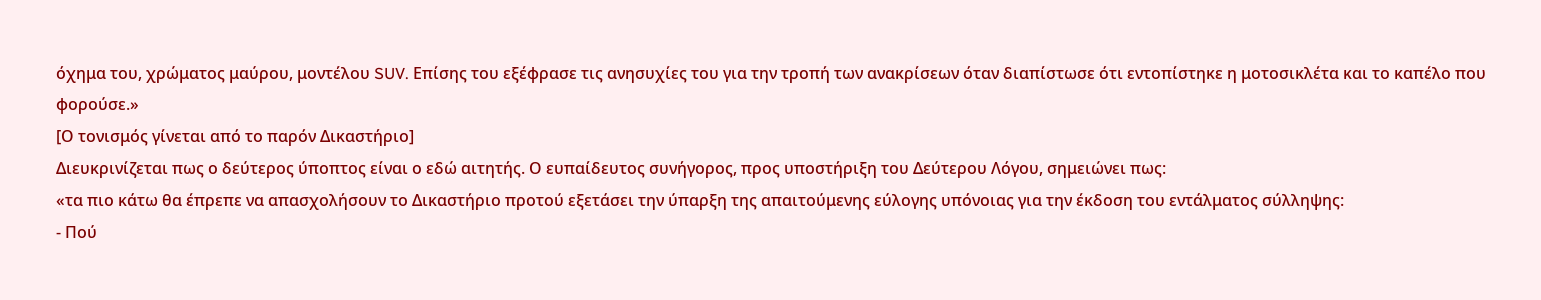όχημα του, χρώματος μαύρου, μοντέλου SUV. Επίσης του εξέφρασε τις ανησυχίες του για την τροπή των ανακρίσεων όταν διαπίστωσε ότι εντοπίστηκε η μοτοσικλέτα και το καπέλο που φορούσε.»
[Ο τονισμός γίνεται από το παρόν Δικαστήριο]
Διευκρινίζεται πως ο δεύτερος ύποπτος είναι ο εδώ αιτητής. Ο ευπαίδευτος συνήγορος, προς υποστήριξη του Δεύτερου Λόγου, σημειώνει πως:
«τα πιο κάτω θα έπρεπε να απασχολήσουν το Δικαστήριο προτού εξετάσει την ύπαρξη της απαιτούμενης εύλογης υπόνοιας για την έκδοση του εντάλματος σύλληψης:
- Πού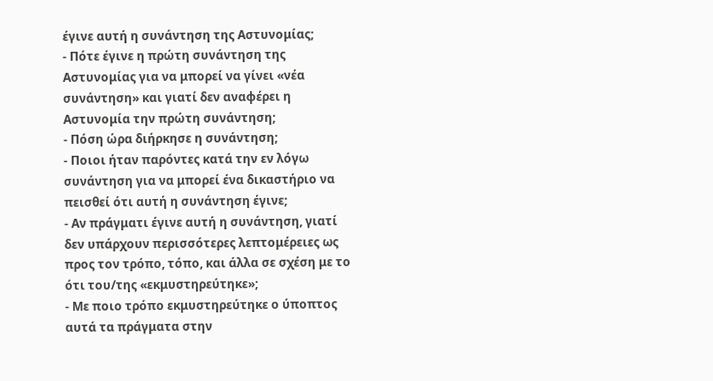έγινε αυτή η συνάντηση της Αστυνομίας;
- Πότε έγινε η πρώτη συνάντηση της Αστυνομίας για να μπορεί να γίνει «νέα συνάντηση» και γιατί δεν αναφέρει η Αστυνομία την πρώτη συνάντηση;
- Πόση ώρα διήρκησε η συνάντηση;
- Ποιοι ήταν παρόντες κατά την εν λόγω συνάντηση για να μπορεί ένα δικαστήριο να πεισθεί ότι αυτή η συνάντηση έγινε;
- Αν πράγματι έγινε αυτή η συνάντηση, γιατί δεν υπάρχουν περισσότερες λεπτομέρειες ως προς τον τρόπο, τόπο, και άλλα σε σχέση με το ότι του/της «εκμυστηρεύτηκε»;
- Με ποιο τρόπο εκμυστηρεύτηκε ο ύποπτος αυτά τα πράγματα στην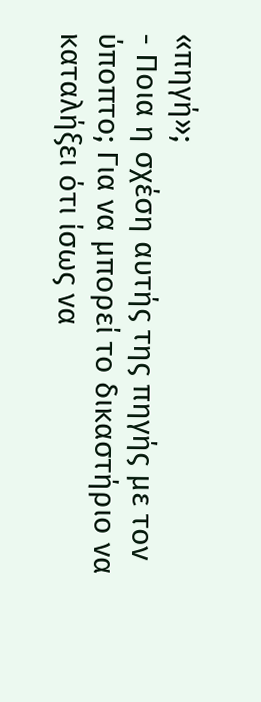«πηγή»;
- Ποια η σχέση αυτής της πηγής με τον ύποπτο; Για να μπορεί το δικαστήριο να καταλήξει ότι ίσως να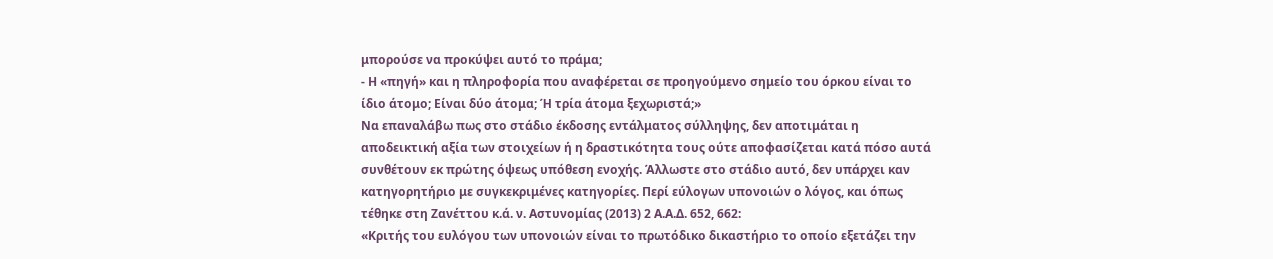μπορούσε να προκύψει αυτό το πράμα;
- Η «πηγή» και η πληροφορία που αναφέρεται σε προηγούμενο σημείο του όρκου είναι το ίδιο άτομο; Είναι δύο άτομα; Ή τρία άτομα ξεχωριστά;»
Να επαναλάβω πως στο στάδιο έκδοσης εντάλματος σύλληψης, δεν αποτιμάται η αποδεικτική αξία των στοιχείων ή η δραστικότητα τους ούτε αποφασίζεται κατά πόσο αυτά συνθέτουν εκ πρώτης όψεως υπόθεση ενοχής. Άλλωστε στο στάδιο αυτό, δεν υπάρχει καν κατηγορητήριο με συγκεκριμένες κατηγορίες. Περί εύλογων υπονοιών ο λόγος, και όπως τέθηκε στη Ζανέττου κ.ά. ν. Αστυνομίας (2013) 2 Α.Α.Δ. 652, 662:
«Κριτής του ευλόγου των υπονοιών είναι το πρωτόδικο δικαστήριο το οποίο εξετάζει την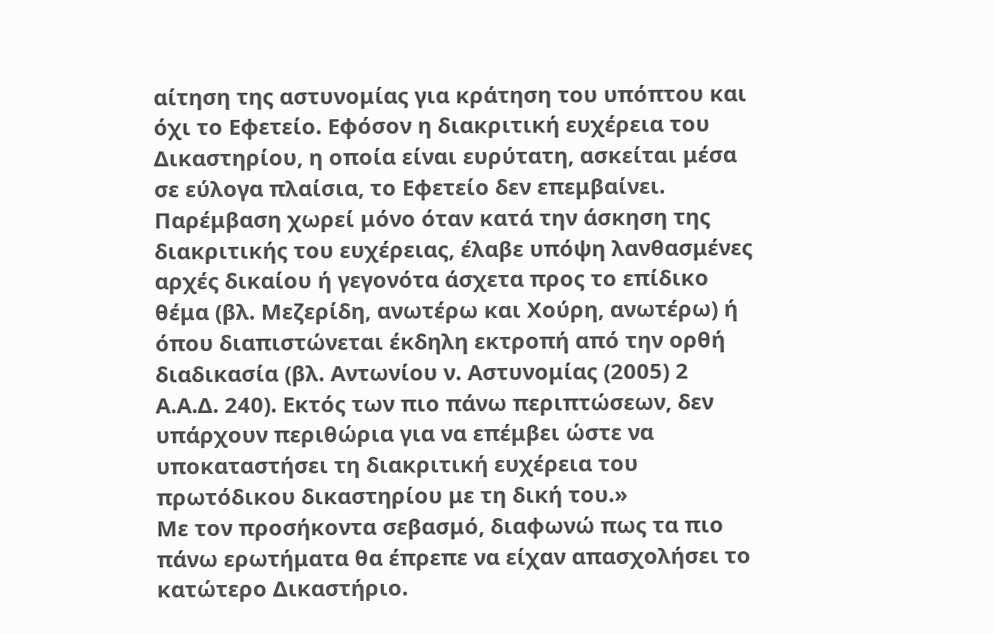αίτηση της αστυνομίας για κράτηση του υπόπτου και όχι το Εφετείο. Εφόσον η διακριτική ευχέρεια του Δικαστηρίου, η οποία είναι ευρύτατη, ασκείται μέσα σε εύλογα πλαίσια, το Εφετείο δεν επεμβαίνει. Παρέμβαση χωρεί μόνο όταν κατά την άσκηση της διακριτικής του ευχέρειας, έλαβε υπόψη λανθασμένες αρχές δικαίου ή γεγονότα άσχετα προς το επίδικο θέμα (βλ. Μεζερίδη, ανωτέρω και Χούρη, ανωτέρω) ή όπου διαπιστώνεται έκδηλη εκτροπή από την ορθή διαδικασία (βλ. Αντωνίου ν. Αστυνομίας (2005) 2 Α.Α.Δ. 240). Εκτός των πιο πάνω περιπτώσεων, δεν υπάρχουν περιθώρια για να επέμβει ώστε να υποκαταστήσει τη διακριτική ευχέρεια του πρωτόδικου δικαστηρίου με τη δική του.»
Με τον προσήκοντα σεβασμό, διαφωνώ πως τα πιο πάνω ερωτήματα θα έπρεπε να είχαν απασχολήσει το κατώτερο Δικαστήριο.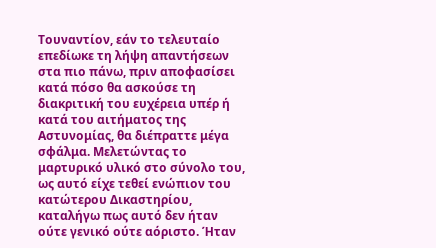Τουναντίον, εάν το τελευταίο επεδίωκε τη λήψη απαντήσεων στα πιο πάνω, πριν αποφασίσει κατά πόσο θα ασκούσε τη διακριτική του ευχέρεια υπέρ ή κατά του αιτήματος της Αστυνομίας, θα διέπραττε μέγα σφάλμα. Μελετώντας το μαρτυρικό υλικό στο σύνολο του, ως αυτό είχε τεθεί ενώπιον του κατώτερου Δικαστηρίου, καταλήγω πως αυτό δεν ήταν ούτε γενικό ούτε αόριστο. Ήταν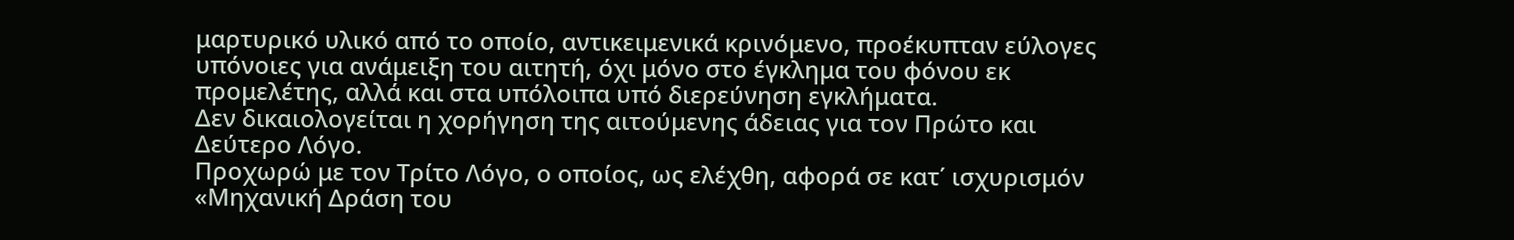μαρτυρικό υλικό από το οποίο, αντικειμενικά κρινόμενο, προέκυπταν εύλογες υπόνοιες για ανάμειξη του αιτητή, όχι μόνο στο έγκλημα του φόνου εκ προμελέτης, αλλά και στα υπόλοιπα υπό διερεύνηση εγκλήματα.
Δεν δικαιολογείται η χορήγηση της αιτούμενης άδειας για τον Πρώτο και Δεύτερο Λόγο.
Προχωρώ με τον Τρίτο Λόγο, ο οποίος, ως ελέχθη, αφορά σε κατ΄ ισχυρισμόν «Μηχανική Δράση του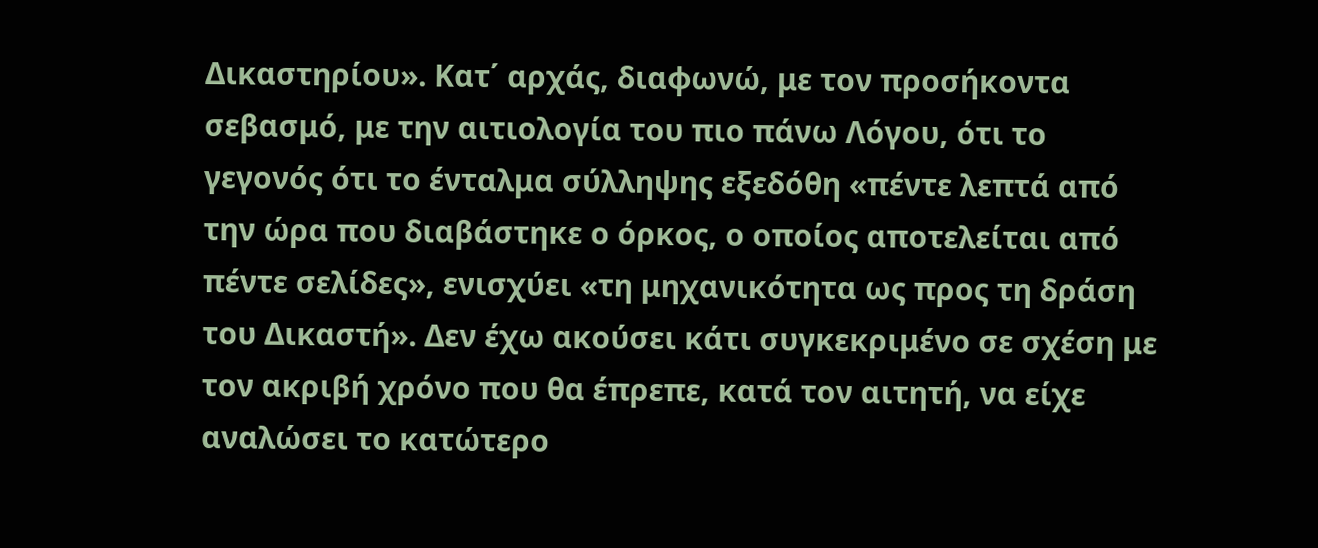Δικαστηρίου». Κατ΄ αρχάς, διαφωνώ, με τον προσήκοντα σεβασμό, με την αιτιολογία του πιο πάνω Λόγου, ότι το γεγονός ότι το ένταλμα σύλληψης εξεδόθη «πέντε λεπτά από την ώρα που διαβάστηκε ο όρκος, ο οποίος αποτελείται από πέντε σελίδες», ενισχύει «τη μηχανικότητα ως προς τη δράση του Δικαστή». Δεν έχω ακούσει κάτι συγκεκριμένο σε σχέση με τον ακριβή χρόνο που θα έπρεπε, κατά τον αιτητή, να είχε αναλώσει το κατώτερο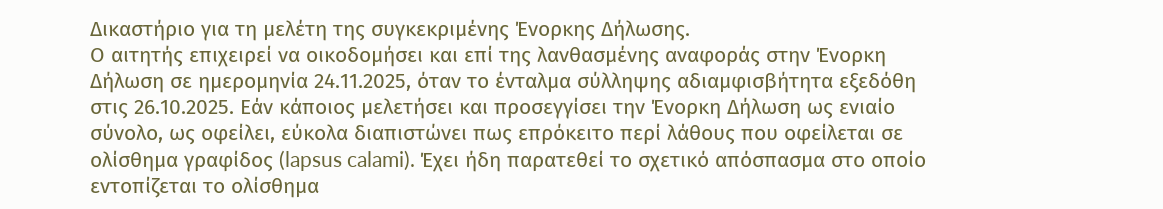Δικαστήριο για τη μελέτη της συγκεκριμένης Ένορκης Δήλωσης.
Ο αιτητής επιχειρεί να οικοδομήσει και επί της λανθασμένης αναφοράς στην Ένορκη Δήλωση σε ημερομηνία 24.11.2025, όταν το ένταλμα σύλληψης αδιαμφισβήτητα εξεδόθη στις 26.10.2025. Εάν κάποιος μελετήσει και προσεγγίσει την Ένορκη Δήλωση ως ενιαίο σύνολο, ως οφείλει, εύκολα διαπιστώνει πως επρόκειτο περί λάθους που οφείλεται σε ολίσθημα γραφίδος (lapsus calami). Έχει ήδη παρατεθεί το σχετικό απόσπασμα στο οποίο εντοπίζεται το ολίσθημα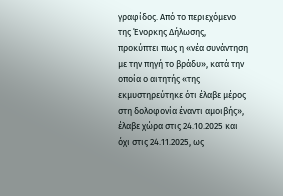γραφίδος. Από το περιεχόμενο της Ένορκης Δήλωσης, προκύπτει πως η «νέα συνάντηση με την πηγή το βράδυ», κατά την οποία ο αιτητής «της εκμυστηρεύτηκε ότι έλαβε μέρος στη δολοφονία έναντι αμοιβής», έλαβε χώρα στις 24.10.2025 και όχι στις 24.11.2025, ως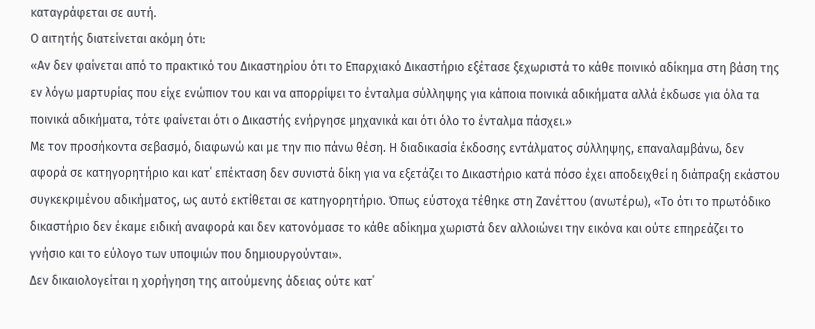καταγράφεται σε αυτή.
Ο αιτητής διατείνεται ακόμη ότι:
«Αν δεν φαίνεται από το πρακτικό του Δικαστηρίου ότι το Επαρχιακό Δικαστήριο εξέτασε ξεχωριστά το κάθε ποινικό αδίκημα στη βάση της εν λόγω μαρτυρίας που είχε ενώπιον του και να απορρίψει το ένταλμα σύλληψης για κάποια ποινικά αδικήματα αλλά έκδωσε για όλα τα ποινικά αδικήματα, τότε φαίνεται ότι ο Δικαστής ενήργησε μηχανικά και ότι όλο το ένταλμα πάσχει.»
Με τον προσήκοντα σεβασμό, διαφωνώ και με την πιο πάνω θέση. Η διαδικασία έκδοσης εντάλματος σύλληψης, επαναλαμβάνω, δεν αφορά σε κατηγορητήριο και κατ΄ επέκταση δεν συνιστά δίκη για να εξετάζει το Δικαστήριο κατά πόσο έχει αποδειχθεί η διάπραξη εκάστου συγκεκριμένου αδικήματος, ως αυτό εκτίθεται σε κατηγορητήριο. Όπως εύστοχα τέθηκε στη Ζανέττου (ανωτέρω), «Το ότι το πρωτόδικο δικαστήριο δεν έκαμε ειδική αναφορά και δεν κατονόμασε το κάθε αδίκημα χωριστά δεν αλλοιώνει την εικόνα και ούτε επηρεάζει το γνήσιο και το εύλογο των υποψιών που δημιουργούνται».
Δεν δικαιολογείται η χορήγηση της αιτούμενης άδειας ούτε κατ΄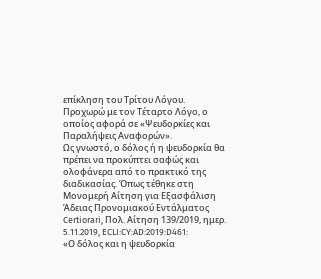επίκληση του Τρίτου Λόγου.
Προχωρώ με τον Τέταρτο Λόγο, ο οποίος αφορά σε «Ψευδορκίες και Παραλήψεις Αναφορών».
Ως γνωστό, ο δόλος ή η ψευδορκία θα πρέπει να προκύπτει σαφώς και ολοφάνερα από το πρακτικό της διαδικασίας. Όπως τέθηκε στη Μονομερή Αίτηση για Εξασφάλιση Άδειας Προνομιακού Εντάλματος Certiorari, Πολ. Αίτηση 139/2019, ημερ. 5.11.2019, ECLI:CY:AD:2019:D461:
«Ο δόλος και η ψευδορκία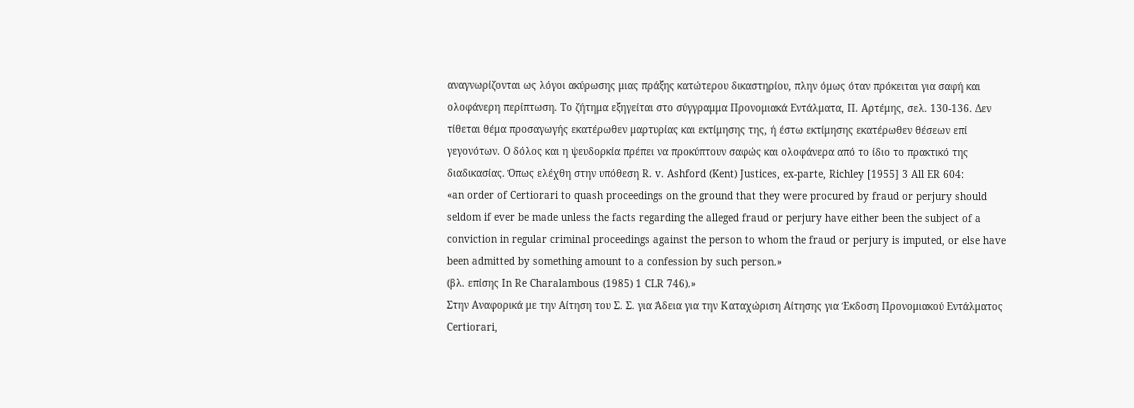αναγνωρίζονται ως λόγοι ακύρωσης μιας πράξης κατώτερου δικαστηρίου, πλην όμως όταν πρόκειται για σαφή και ολοφάνερη περίπτωση. Το ζήτημα εξηγείται στο σύγγραμμα Προνομιακά Εντάλματα, Π. Αρτέμης, σελ. 130-136. Δεν τίθεται θέμα προσαγωγής εκατέρωθεν μαρτυρίας και εκτίμησης της, ή έστω εκτίμησης εκατέρωθεν θέσεων επί γεγονότων. Ο δόλος και η ψευδορκία πρέπει να προκύπτουν σαφώς και ολοφάνερα από το ίδιο το πρακτικό της διαδικασίας. Όπως ελέχθη στην υπόθεση R. v. Ashford (Kent) Justices, ex-parte, Richley [1955] 3 All ER 604:
«an order of Certiorari to quash proceedings on the ground that they were procured by fraud or perjury should seldom if ever be made unless the facts regarding the alleged fraud or perjury have either been the subject of a conviction in regular criminal proceedings against the person to whom the fraud or perjury is imputed, or else have been admitted by something amount to a confession by such person.»
(βλ. επίσης In Re Charalambous (1985) 1 CLR 746).»
Στην Αναφορικά με την Αίτηση του Σ. Σ. για Άδεια για την Καταχώριση Αίτησης για Έκδοση Προνομιακού Εντάλματος Certiorari,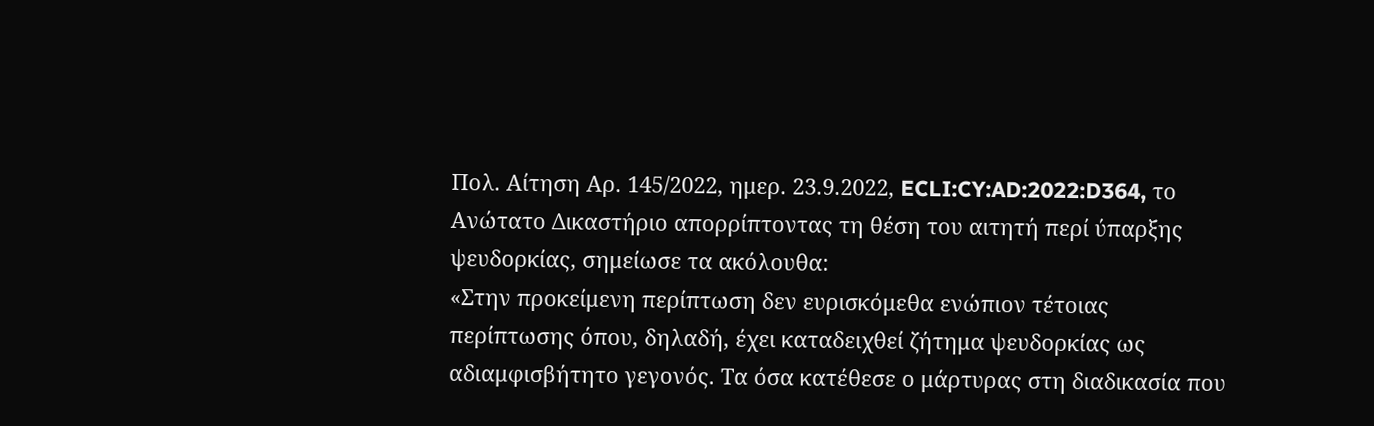Πολ. Αίτηση Αρ. 145/2022, ημερ. 23.9.2022, ECLI:CY:AD:2022:D364, το Ανώτατο Δικαστήριο απορρίπτοντας τη θέση του αιτητή περί ύπαρξης ψευδορκίας, σημείωσε τα ακόλουθα:
«Στην προκείμενη περίπτωση δεν ευρισκόμεθα ενώπιον τέτοιας περίπτωσης όπου, δηλαδή, έχει καταδειχθεί ζήτημα ψευδορκίας ως αδιαμφισβήτητο γεγονός. Τα όσα κατέθεσε ο μάρτυρας στη διαδικασία που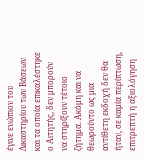έγινε ενώπιον του Δικαστηρίου των Βάσεων και τα οποία επικαλέστηκε ο Αιτητής, δεν μπορούν να στηρίξουν τέτοιο ζήτημα. Ακόμη και να θεωρούντο ως μια αντίθετη εκδοχή δεν θα ήταν, σε καμία περίπτωση, επιτρεπτή η αξιολόγηση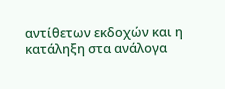αντίθετων εκδοχών και η κατάληξη στα ανάλογα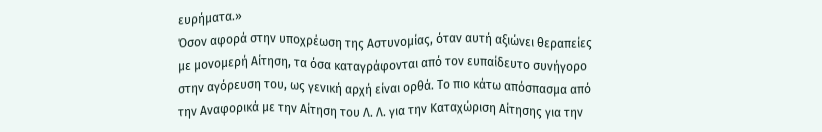ευρήματα.»
Όσον αφορά στην υποχρέωση της Αστυνομίας, όταν αυτή αξιώνει θεραπείες με μονομερή Αίτηση, τα όσα καταγράφονται από τον ευπαίδευτο συνήγορο στην αγόρευση του, ως γενική αρχή είναι ορθά. Το πιο κάτω απόσπασμα από την Αναφορικά με την Αίτηση του Λ. Λ. για την Καταχώριση Αίτησης για την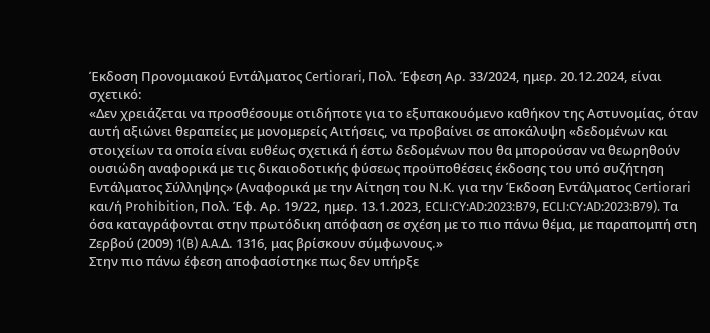Έκδοση Προνομιακού Εντάλματος Certiorari, Πολ. Έφεση Αρ. 33/2024, ημερ. 20.12.2024, είναι σχετικό:
«Δεν χρειάζεται να προσθέσουμε οτιδήποτε για το εξυπακουόμενο καθήκον της Αστυνομίας, όταν αυτή αξιώνει θεραπείες με μονομερείς Αιτήσεις, να προβαίνει σε αποκάλυψη «δεδομένων και στοιχείων τα οποία είναι ευθέως σχετικά ή έστω δεδομένων που θα μπορούσαν να θεωρηθούν ουσιώδη αναφορικά με τις δικαιοδοτικής φύσεως προϋποθέσεις έκδοσης του υπό συζήτηση Εντάλματος Σύλληψης» (Αναφορικά με την Αίτηση του Ν.Κ. για την Έκδοση Εντάλματος Certiorari και/ή Prohibition, Πολ. Έφ. Αρ. 19/22, ημερ. 13.1.2023, ECLI:CY:AD:2023:B79, ΕCLI:CY:AD:2023:B79). Τα όσα καταγράφονται στην πρωτόδικη απόφαση σε σχέση με το πιο πάνω θέμα, με παραπομπή στη Ζερβού (2009) 1(B) A.A.Δ. 1316, μας βρίσκουν σύμφωνους.»
Στην πιο πάνω έφεση αποφασίστηκε πως δεν υπήρξε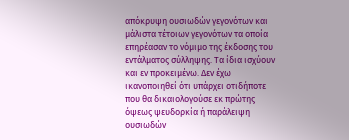απόκρυψη ουσιωδών γεγονότων και μάλιστα τέτοιων γεγονότων τα οποία επηρέασαν το νόμιμο της έκδοσης του εντάλματος σύλληψης. Τα ίδια ισχύουν και εν προκειμένω. Δεν έχω ικανοποιηθεί ότι υπάρχει οτιδήποτε που θα δικαιολογούσε εκ πρώτης όψεως ψευδορκία ή παράλειψη ουσιωδών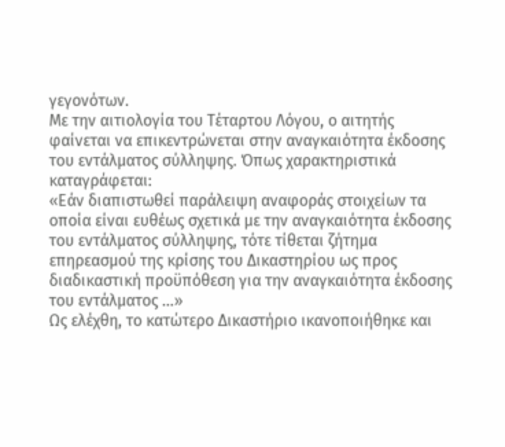γεγονότων.
Με την αιτιολογία του Τέταρτου Λόγου, ο αιτητής φαίνεται να επικεντρώνεται στην αναγκαιότητα έκδοσης του εντάλματος σύλληψης. Όπως χαρακτηριστικά καταγράφεται:
«Εάν διαπιστωθεί παράλειψη αναφοράς στοιχείων τα οποία είναι ευθέως σχετικά με την αναγκαιότητα έκδοσης του εντάλματος σύλληψης, τότε τίθεται ζήτημα επηρεασμού της κρίσης του Δικαστηρίου ως προς διαδικαστική προϋπόθεση για την αναγκαιότητα έκδοσης του εντάλματος …»
Ως ελέχθη, το κατώτερο Δικαστήριο ικανοποιήθηκε και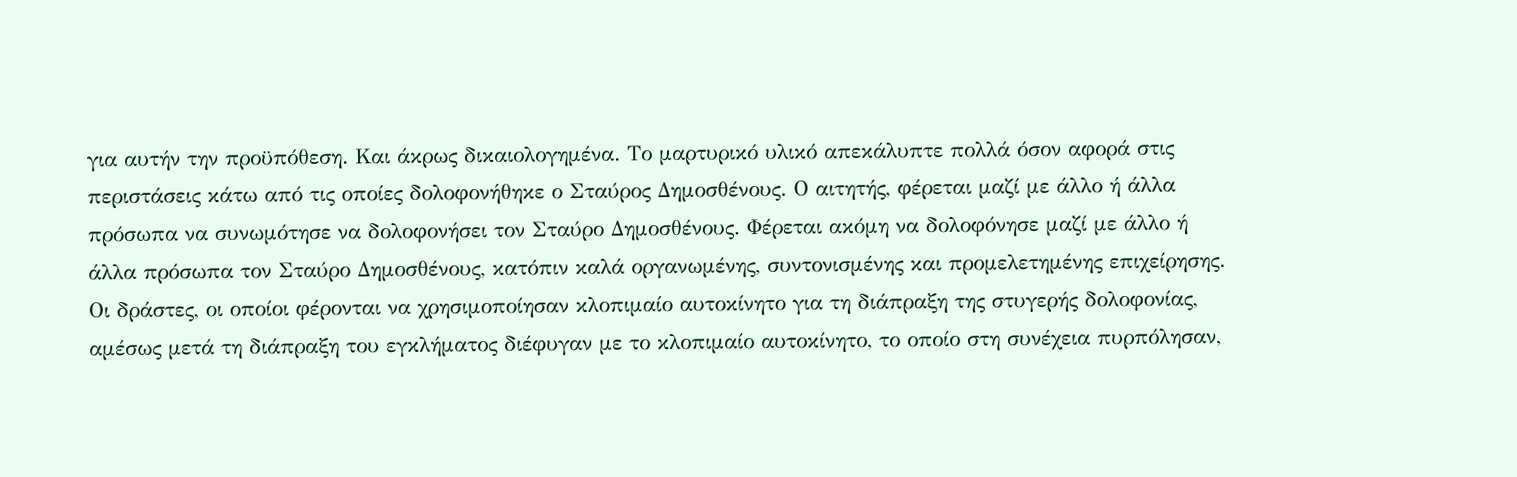για αυτήν την προϋπόθεση. Και άκρως δικαιολογημένα. Το μαρτυρικό υλικό απεκάλυπτε πολλά όσον αφορά στις περιστάσεις κάτω από τις οποίες δολοφονήθηκε ο Σταύρος Δημοσθένους. Ο αιτητής, φέρεται μαζί με άλλο ή άλλα πρόσωπα να συνωμότησε να δολοφονήσει τον Σταύρο Δημοσθένους. Φέρεται ακόμη να δολοφόνησε μαζί με άλλο ή άλλα πρόσωπα τον Σταύρο Δημοσθένους, κατόπιν καλά οργανωμένης, συντονισμένης και προμελετημένης επιχείρησης. Οι δράστες, οι οποίοι φέρονται να χρησιμοποίησαν κλοπιμαίο αυτοκίνητο για τη διάπραξη της στυγερής δολοφονίας, αμέσως μετά τη διάπραξη του εγκλήματος διέφυγαν με το κλοπιμαίο αυτοκίνητο, το οποίο στη συνέχεια πυρπόλησαν,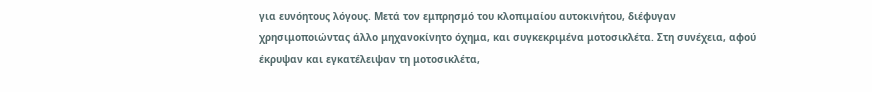για ευνόητους λόγους. Μετά τον εμπρησμό του κλοπιμαίου αυτοκινήτου, διέφυγαν χρησιμοποιώντας άλλο μηχανοκίνητο όχημα, και συγκεκριμένα μοτοσικλέτα. Στη συνέχεια, αφού έκρυψαν και εγκατέλειψαν τη μοτοσικλέτα,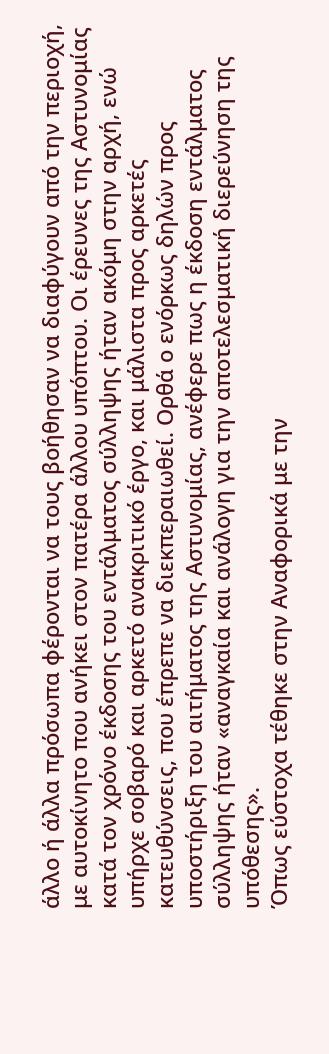άλλο ή άλλα πρόσωπα φέρονται να τους βοήθησαν να διαφύγουν από την περιοχή, με αυτοκίνητο που ανήκει στον πατέρα άλλου υπόπτου. Οι έρευνες της Αστυνομίας κατά τον χρόνο έκδοσης του εντάλματος σύλληψης ήταν ακόμη στην αρχή, ενώ υπήρχε σοβαρό και αρκετό ανακριτικό έργο, και μάλιστα προς αρκετές κατευθύνσεις, που έπρεπε να διεκπεραιωθεί. Ορθά ο ενόρκως δηλών προς υποστήριξη του αιτήματος της Αστυνομίας, ανέφερε πως η έκδοση εντάλματος σύλληψης ήταν «αναγκαία και ανάλογη για την αποτελεσματική διερεύνηση της υπόθεσης».
Όπως εύστοχα τέθηκε στην Aναφορικά με την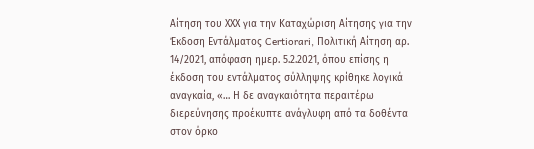Αίτηση του ΧΧΧ για την Καταχώριση Αίτησης για την Έκδοση Εντάλματος Certiorari, Πολιτική Αίτηση αρ. 14/2021, απόφαση ημερ. 5.2.2021, όπου επίσης η έκδοση του εντάλματος σύλληψης κρίθηκε λογικά αναγκαία, «… Η δε αναγκαιότητα περαιτέρω διερεύνησης προέκυπτε ανάγλυφη από τα δοθέντα στον όρκο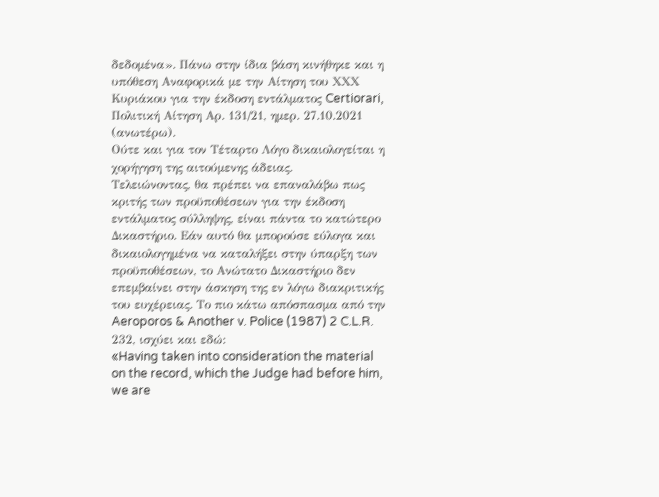δεδομένα». Πάνω στην ίδια βάση κινήθηκε και η υπόθεση Αναφορικά με την Αίτηση του ΧΧΧ Κυριάκου για την έκδοση εντάλματος Certiorari, Πολιτική Αίτηση Αρ. 131/21, ημερ. 27.10.2021 (ανωτέρω).
Ούτε και για τον Τέταρτο Λόγο δικαιολογείται η χορήγηση της αιτούμενης άδειας.
Τελειώνοντας, θα πρέπει να επαναλάβω πως κριτής των προϋποθέσεων για την έκδοση εντάλματος σύλληψης, είναι πάντα το κατώτερο Δικαστήριο. Εάν αυτό θα μπορούσε εύλογα και δικαιολογημένα να καταλήξει στην ύπαρξη των προϋποθέσεων, το Ανώτατο Δικαστήριο δεν επεμβαίνει στην άσκηση της εν λόγω διακριτικής του ευχέρειας. Tο πιο κάτω απόσπασμα από την Aeroporos & Another v. Police (1987) 2 C.L.R. 232, ισχύει και εδώ:
«Having taken into consideration the material on the record, which the Judge had before him, we are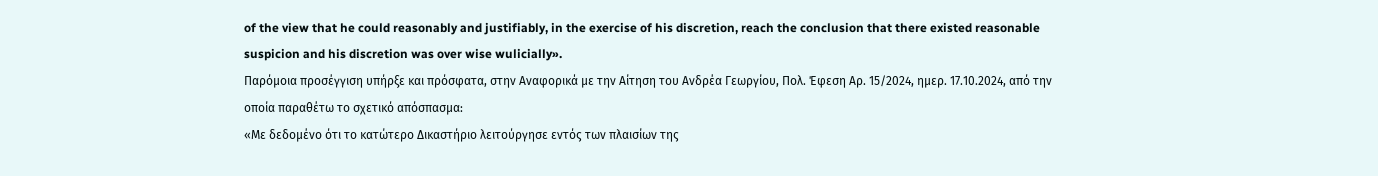of the view that he could reasonably and justifiably, in the exercise of his discretion, reach the conclusion that there existed reasonable suspicion and his discretion was over wise wulicially».
Παρόμοια προσέγγιση υπήρξε και πρόσφατα, στην Αναφορικά με την Αίτηση του Ανδρέα Γεωργίου, Πολ. Έφεση Αρ. 15/2024, ημερ. 17.10.2024, από την οποία παραθέτω το σχετικό απόσπασμα:
«Με δεδομένο ότι το κατώτερο Δικαστήριο λειτούργησε εντός των πλαισίων της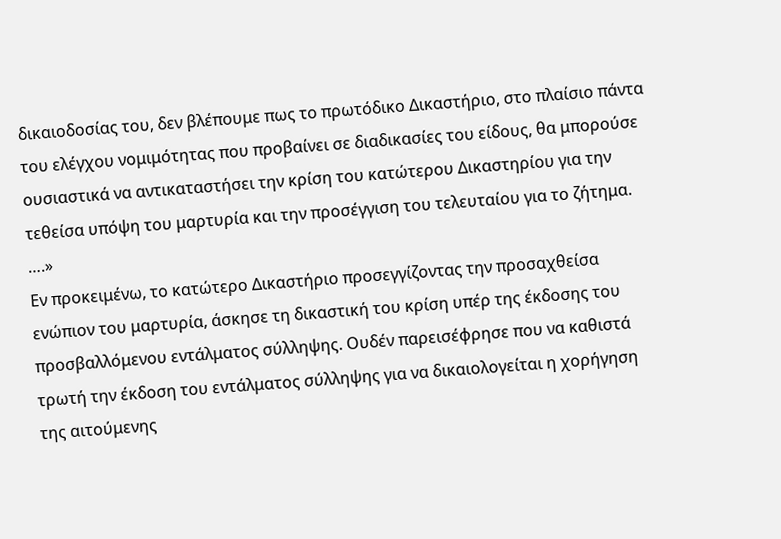δικαιοδοσίας του, δεν βλέπουμε πως το πρωτόδικο Δικαστήριο, στο πλαίσιο πάντα του ελέγχου νομιμότητας που προβαίνει σε διαδικασίες του είδους, θα μπορούσε ουσιαστικά να αντικαταστήσει την κρίση του κατώτερου Δικαστηρίου για την τεθείσα υπόψη του μαρτυρία και την προσέγγιση του τελευταίου για το ζήτημα. ….»
Εν προκειμένω, το κατώτερο Δικαστήριο προσεγγίζοντας την προσαχθείσα ενώπιον του μαρτυρία, άσκησε τη δικαστική του κρίση υπέρ της έκδοσης του προσβαλλόμενου εντάλματος σύλληψης. Ουδέν παρεισέφρησε που να καθιστά τρωτή την έκδοση του εντάλματος σύλληψης για να δικαιολογείται η χορήγηση της αιτούμενης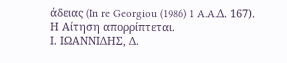άδειας (In re Georgiou (1986) 1 A.A.Δ. 167).
Η Αίτηση απορρίπτεται.
Ι. ΙΩΑΝΝΙΔΗΣ, Δ.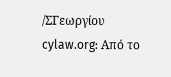/ΣΓεωργίου
cylaw.org: Από το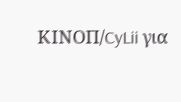ΚΙΝOΠ/CyLii για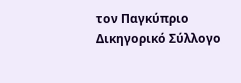τον Παγκύπριο Δικηγορικό Σύλλογο